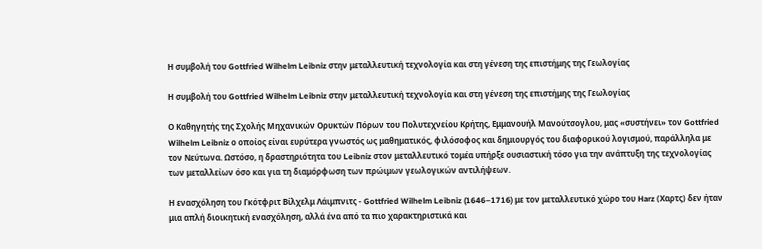Η συμβολή του Gottfried Wilhelm Leibniz στην μεταλλευτική τεχνολογία και στη γένεση της επιστήμης της Γεωλογίας

Η συμβολή του Gottfried Wilhelm Leibniz στην μεταλλευτική τεχνολογία και στη γένεση της επιστήμης της Γεωλογίας

Ο Καθηγητής της Σχολής Μηχανικών Ορυκτών Πόρων του Πολυτεχνείου Κρήτης, Εμμανουήλ Μανούτσογλου, μας «συστήνει» τον Gottfried Wilhelm Leibniz ο οποίος είναι ευρύτερα γνωστός ως μαθηματικός, φιλόσοφος και δημιουργός του διαφορικού λογισμού, παράλληλα με τον Νεύτωνα. Ωστόσο, η δραστηριότητα του Leibniz στον μεταλλευτικό τομέα υπήρξε ουσιαστική τόσο για την ανάπτυξη της τεχνολογίας των μεταλλείων όσο και για τη διαμόρφωση των πρώιμων γεωλογικών αντιλήψεων.

Η ενασχόληση του Γκότφριτ Βίλχελμ Λάιμπνιτς - Gottfried Wilhelm Leibniz (1646–1716) με τον μεταλλευτικό χώρο του Harz (Χαρτς) δεν ήταν μια απλή διοικητική ενασχόληση, αλλά ένα από τα πιο χαρακτηριστικά και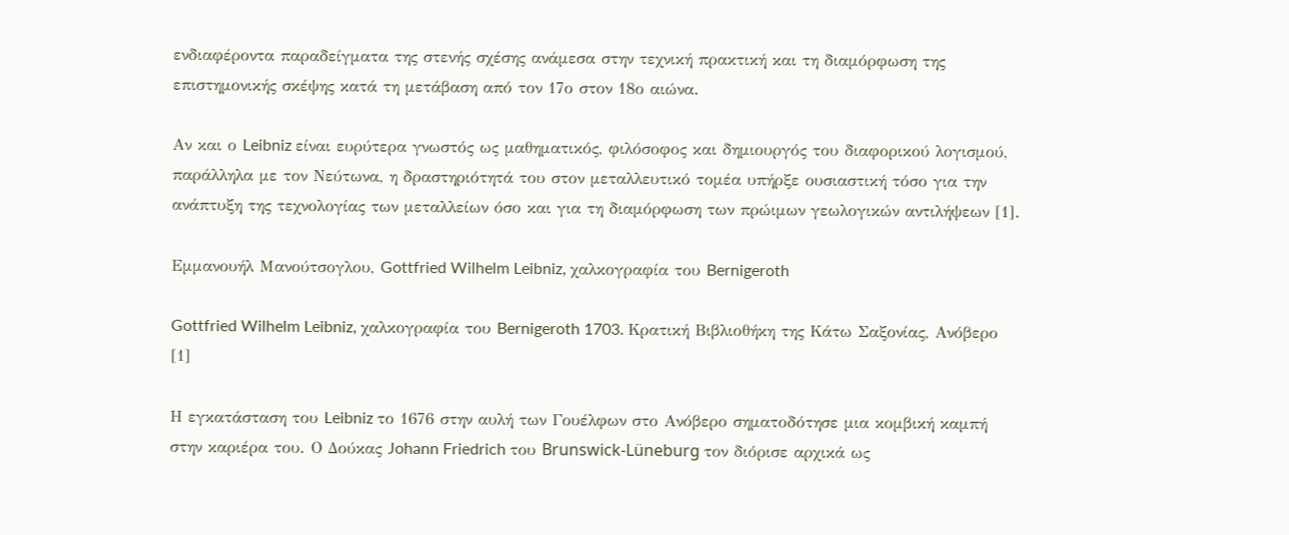ενδιαφέροντα παραδείγματα της στενής σχέσης ανάμεσα στην τεχνική πρακτική και τη διαμόρφωση της επιστημονικής σκέψης κατά τη μετάβαση από τον 17ο στον 18ο αιώνα.

Αν και ο Leibniz είναι ευρύτερα γνωστός ως μαθηματικός, φιλόσοφος και δημιουργός του διαφορικού λογισμού, παράλληλα με τον Νεύτωνα, η δραστηριότητά του στον μεταλλευτικό τομέα υπήρξε ουσιαστική τόσο για την ανάπτυξη της τεχνολογίας των μεταλλείων όσο και για τη διαμόρφωση των πρώιμων γεωλογικών αντιλήψεων [1].

Εμμανουήλ Μανούτσογλου, Gottfried Wilhelm Leibniz, χαλκογραφία του Bernigeroth

Gottfried Wilhelm Leibniz, χαλκογραφία του Bernigeroth 1703. Κρατική Βιβλιοθήκη της Κάτω Σαξονίας, Ανόβερο [1]

Η εγκατάσταση του Leibniz το 1676 στην αυλή των Γουέλφων στο Ανόβερο σηματοδότησε μια κομβική καμπή στην καριέρα του. Ο Δούκας Johann Friedrich του Brunswick-Lüneburg τον διόρισε αρχικά ως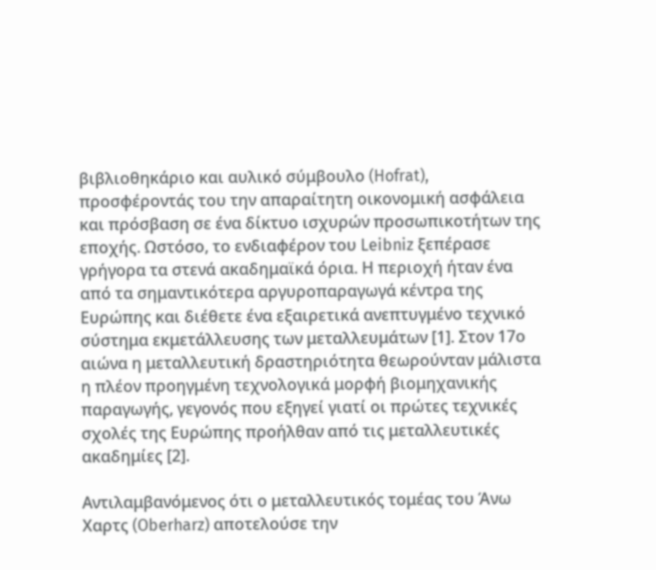βιβλιοθηκάριο και αυλικό σύμβουλο (Hofrat), προσφέροντάς του την απαραίτητη οικονομική ασφάλεια και πρόσβαση σε ένα δίκτυο ισχυρών προσωπικοτήτων της εποχής. Ωστόσο, το ενδιαφέρον του Leibniz ξεπέρασε γρήγορα τα στενά ακαδημαϊκά όρια. Η περιοχή ήταν ένα από τα σημαντικότερα αργυροπαραγωγά κέντρα της Ευρώπης και διέθετε ένα εξαιρετικά ανεπτυγμένο τεχνικό σύστημα εκμετάλλευσης των μεταλλευμάτων [1]. Στον 17ο αιώνα η μεταλλευτική δραστηριότητα θεωρούνταν μάλιστα η πλέον προηγμένη τεχνολογικά μορφή βιομηχανικής παραγωγής, γεγονός που εξηγεί γιατί οι πρώτες τεχνικές σχολές της Ευρώπης προήλθαν από τις μεταλλευτικές ακαδημίες [2].

Αντιλαμβανόμενος ότι ο μεταλλευτικός τομέας του Άνω Χαρτς (Oberharz) αποτελούσε την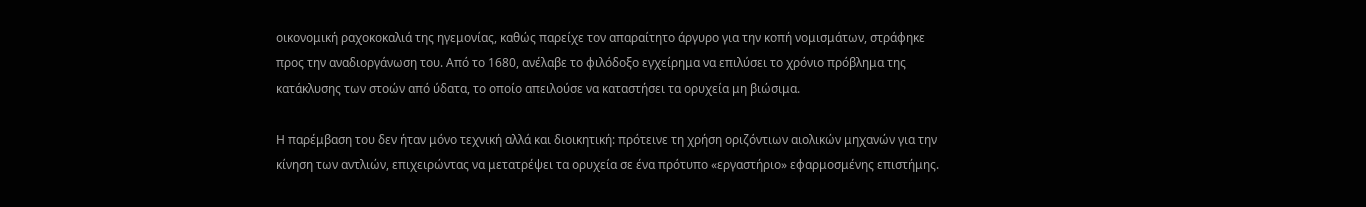οικονομική ραχοκοκαλιά της ηγεμονίας, καθώς παρείχε τον απαραίτητο άργυρο για την κοπή νομισμάτων, στράφηκε προς την αναδιοργάνωση του. Από το 1680, ανέλαβε το φιλόδοξο εγχείρημα να επιλύσει το χρόνιο πρόβλημα της κατάκλυσης των στοών από ύδατα, το οποίο απειλούσε να καταστήσει τα ορυχεία μη βιώσιμα.

Η παρέμβαση του δεν ήταν μόνο τεχνική αλλά και διοικητική: πρότεινε τη χρήση οριζόντιων αιολικών μηχανών για την κίνηση των αντλιών, επιχειρώντας να μετατρέψει τα ορυχεία σε ένα πρότυπο «εργαστήριο» εφαρμοσμένης επιστήμης.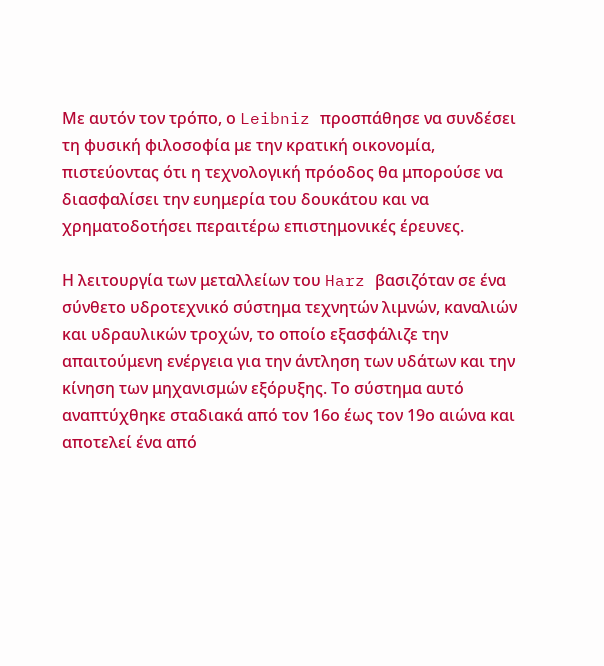Με αυτόν τον τρόπο, ο Leibniz προσπάθησε να συνδέσει τη φυσική φιλοσοφία με την κρατική οικονομία, πιστεύοντας ότι η τεχνολογική πρόοδος θα μπορούσε να διασφαλίσει την ευημερία του δουκάτου και να χρηματοδοτήσει περαιτέρω επιστημονικές έρευνες.

Η λειτουργία των μεταλλείων του Harz βασιζόταν σε ένα σύνθετο υδροτεχνικό σύστημα τεχνητών λιμνών, καναλιών και υδραυλικών τροχών, το οποίο εξασφάλιζε την απαιτούμενη ενέργεια για την άντληση των υδάτων και την κίνηση των μηχανισμών εξόρυξης. Το σύστημα αυτό αναπτύχθηκε σταδιακά από τον 16ο έως τον 19ο αιώνα και αποτελεί ένα από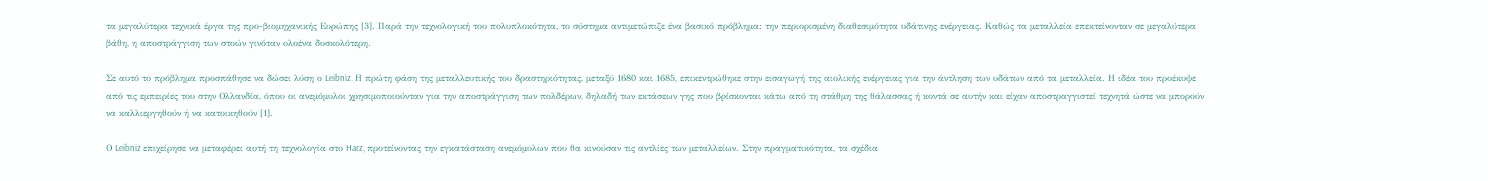τα μεγαλύτερα τεχνικά έργα της προ-βιομηχανικής Ευρώπης [3]. Παρά την τεχνολογική του πολυπλοκότητα, το σύστημα αντιμετώπιζε ένα βασικό πρόβλημα: την περιορισμένη διαθεσιμότητα υδάτινης ενέργειας. Καθώς τα μεταλλεία επεκτείνονταν σε μεγαλύτερα βάθη, η αποστράγγιση των στοών γινόταν ολοένα δυσκολότερη.

Σε αυτό το πρόβλημα προσπάθησε να δώσει λύση ο Leibniz. Η πρώτη φάση της μεταλλευτικής του δραστηριότητας, μεταξύ 1680 και 1685, επικεντρώθηκε στην εισαγωγή της αιολικής ενέργειας για την άντληση των υδάτων από τα μεταλλεία. Η ιδέα του προέκυψε από τις εμπειρίες του στην Ολλανδία, όπου οι ανεμόμυλοι χρησιμοποιούνταν για την αποστράγγιση των πολδέρων, δηλαδή των εκτάσεων γης που βρίσκονται κάτω από τη στάθμη της θάλασσας ή κοντά σε αυτήν και είχαν αποστραγγιστεί τεχνητά ώστε να μπορούν να καλλιεργηθούν ή να κατοικηθούν [1].

Ο Leibniz επιχείρησε να μεταφέρει αυτή τη τεχνολογία στο Harz, προτείνοντας την εγκατάσταση ανεμόμυλων που θα κινούσαν τις αντλίες των μεταλλείων. Στην πραγματικότητα, τα σχέδια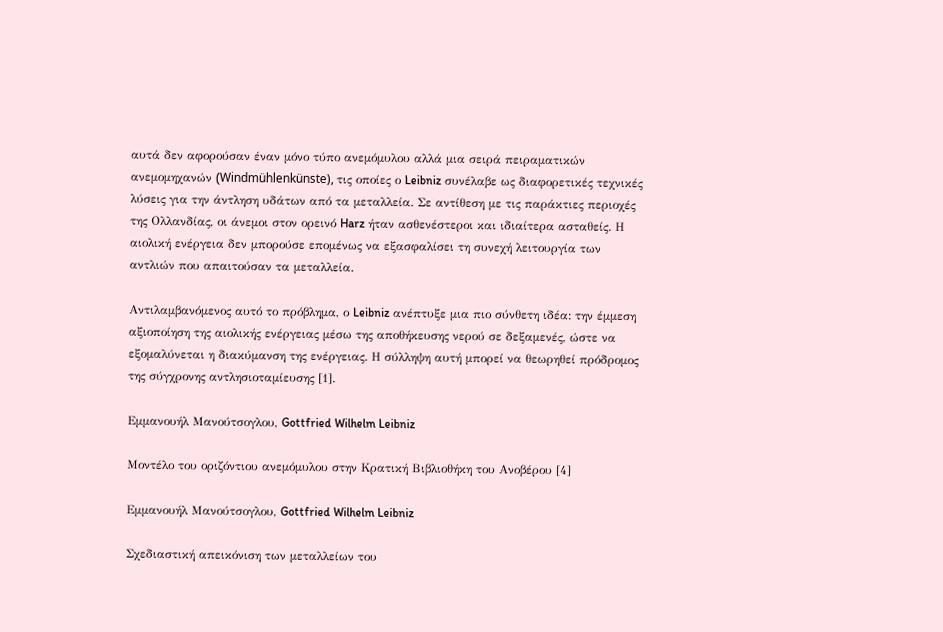αυτά δεν αφορούσαν έναν μόνο τύπο ανεμόμυλου αλλά μια σειρά πειραματικών ανεμομηχανών (Windmühlenkünste), τις οποίες ο Leibniz συνέλαβε ως διαφορετικές τεχνικές λύσεις για την άντληση υδάτων από τα μεταλλεία. Σε αντίθεση με τις παράκτιες περιοχές της Ολλανδίας, οι άνεμοι στον ορεινό Harz ήταν ασθενέστεροι και ιδιαίτερα ασταθείς. Η αιολική ενέργεια δεν μπορούσε επομένως να εξασφαλίσει τη συνεχή λειτουργία των αντλιών που απαιτούσαν τα μεταλλεία.

Αντιλαμβανόμενος αυτό το πρόβλημα, ο Leibniz ανέπτυξε μια πιο σύνθετη ιδέα: την έμμεση αξιοποίηση της αιολικής ενέργειας μέσω της αποθήκευσης νερού σε δεξαμενές, ώστε να εξομαλύνεται η διακύμανση της ενέργειας. Η σύλληψη αυτή μπορεί να θεωρηθεί πρόδρομος της σύγχρονης αντλησιοταμίευσης [1].

Εμμανουήλ Μανούτσογλου, Gottfried Wilhelm Leibniz

Μοντέλο του οριζόντιου ανεμόμυλου στην Κρατική Βιβλιοθήκη του Ανοβέρου [4]

Εμμανουήλ Μανούτσογλου, Gottfried Wilhelm Leibniz

Σχεδιαστική απεικόνιση των μεταλλείων του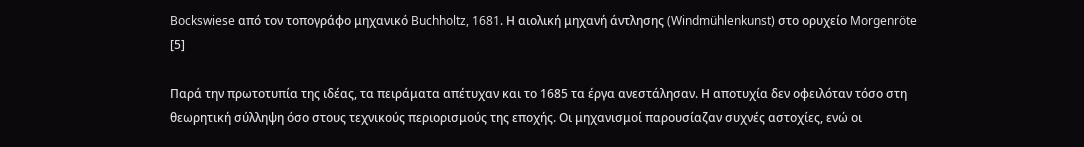Bockswiese από τον τοπογράφο μηχανικό Buchholtz, 1681. Η αιολική μηχανή άντλησης (Windmühlenkunst) στο ορυχείο Morgenröte [5]

Παρά την πρωτοτυπία της ιδέας, τα πειράματα απέτυχαν και το 1685 τα έργα ανεστάλησαν. Η αποτυχία δεν οφειλόταν τόσο στη θεωρητική σύλληψη όσο στους τεχνικούς περιορισμούς της εποχής. Οι μηχανισμοί παρουσίαζαν συχνές αστοχίες, ενώ οι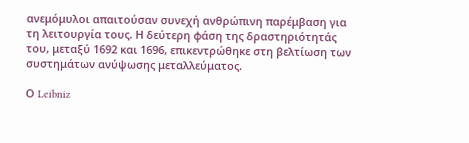ανεμόμυλοι απαιτούσαν συνεχή ανθρώπινη παρέμβαση για τη λειτουργία τους. Η δεύτερη φάση της δραστηριότητάς του, μεταξύ 1692 και 1696, επικεντρώθηκε στη βελτίωση των συστημάτων ανύψωσης μεταλλεύματος.

Ο Leibniz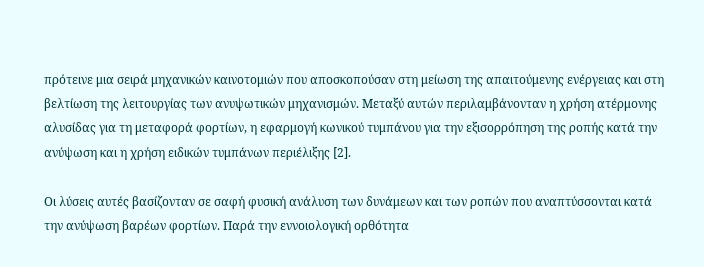πρότεινε μια σειρά μηχανικών καινοτομιών που αποσκοπούσαν στη μείωση της απαιτούμενης ενέργειας και στη βελτίωση της λειτουργίας των ανυψωτικών μηχανισμών. Μεταξύ αυτών περιλαμβάνονταν η χρήση ατέρμονης αλυσίδας για τη μεταφορά φορτίων, η εφαρμογή κωνικού τυμπάνου για την εξισορρόπηση της ροπής κατά την ανύψωση και η χρήση ειδικών τυμπάνων περιέλιξης [2].

Οι λύσεις αυτές βασίζονταν σε σαφή φυσική ανάλυση των δυνάμεων και των ροπών που αναπτύσσονται κατά την ανύψωση βαρέων φορτίων. Παρά την εννοιολογική ορθότητα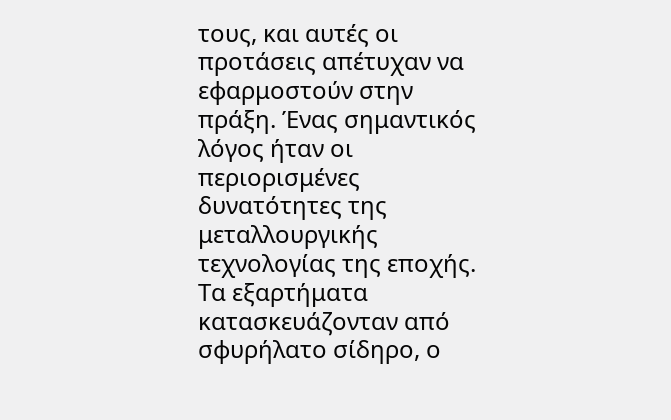τους, και αυτές οι προτάσεις απέτυχαν να εφαρμοστούν στην πράξη. Ένας σημαντικός λόγος ήταν οι περιορισμένες δυνατότητες της μεταλλουργικής τεχνολογίας της εποχής. Τα εξαρτήματα κατασκευάζονταν από σφυρήλατο σίδηρο, ο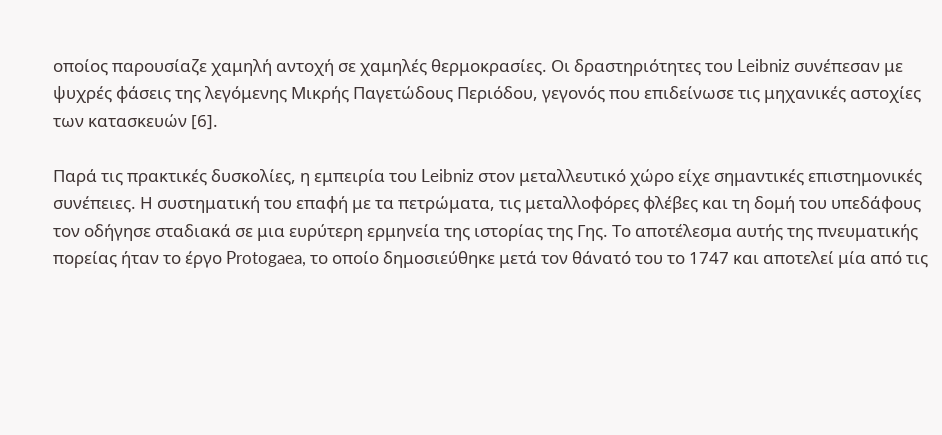οποίος παρουσίαζε χαμηλή αντοχή σε χαμηλές θερμοκρασίες. Οι δραστηριότητες του Leibniz συνέπεσαν με ψυχρές φάσεις της λεγόμενης Μικρής Παγετώδους Περιόδου, γεγονός που επιδείνωσε τις μηχανικές αστοχίες των κατασκευών [6].

Παρά τις πρακτικές δυσκολίες, η εμπειρία του Leibniz στον μεταλλευτικό χώρο είχε σημαντικές επιστημονικές συνέπειες. Η συστηματική του επαφή με τα πετρώματα, τις μεταλλοφόρες φλέβες και τη δομή του υπεδάφους τον οδήγησε σταδιακά σε μια ευρύτερη ερμηνεία της ιστορίας της Γης. Το αποτέλεσμα αυτής της πνευματικής πορείας ήταν το έργο Protogaea, το οποίο δημοσιεύθηκε μετά τον θάνατό του το 1747 και αποτελεί μία από τις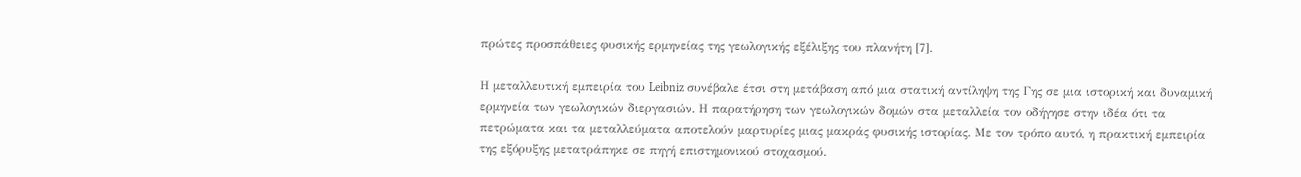πρώτες προσπάθειες φυσικής ερμηνείας της γεωλογικής εξέλιξης του πλανήτη [7].

Η μεταλλευτική εμπειρία του Leibniz συνέβαλε έτσι στη μετάβαση από μια στατική αντίληψη της Γης σε μια ιστορική και δυναμική ερμηνεία των γεωλογικών διεργασιών. Η παρατήρηση των γεωλογικών δομών στα μεταλλεία τον οδήγησε στην ιδέα ότι τα πετρώματα και τα μεταλλεύματα αποτελούν μαρτυρίες μιας μακράς φυσικής ιστορίας. Με τον τρόπο αυτό, η πρακτική εμπειρία της εξόρυξης μετατράπηκε σε πηγή επιστημονικού στοχασμού.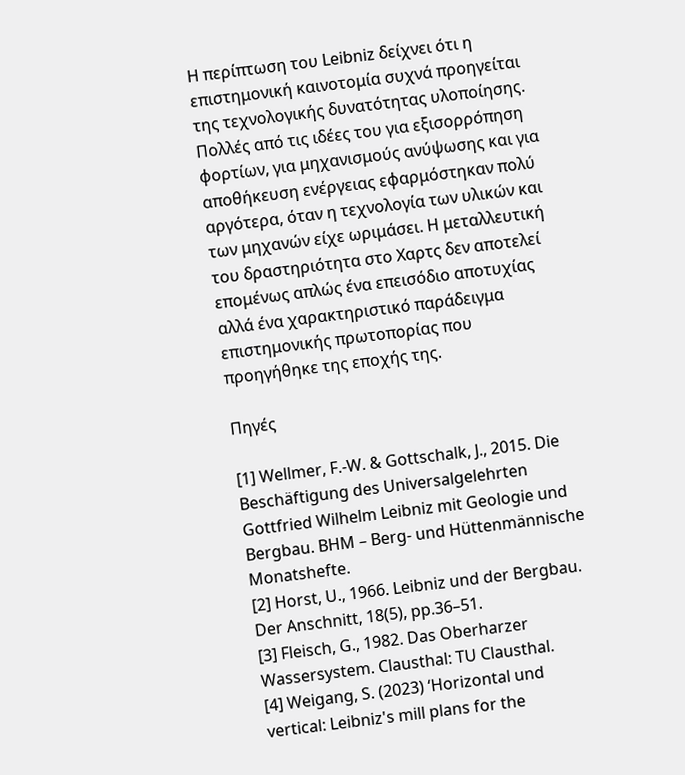Η περίπτωση του Leibniz δείχνει ότι η επιστημονική καινοτομία συχνά προηγείται της τεχνολογικής δυνατότητας υλοποίησης. Πολλές από τις ιδέες του για εξισορρόπηση φορτίων, για μηχανισμούς ανύψωσης και για αποθήκευση ενέργειας εφαρμόστηκαν πολύ αργότερα, όταν η τεχνολογία των υλικών και των μηχανών είχε ωριμάσει. Η μεταλλευτική του δραστηριότητα στο Χαρτς δεν αποτελεί επομένως απλώς ένα επεισόδιο αποτυχίας αλλά ένα χαρακτηριστικό παράδειγμα επιστημονικής πρωτοπορίας που προηγήθηκε της εποχής της.

Πηγές

[1] Wellmer, F.-W. & Gottschalk, J., 2015. Die Beschäftigung des Universalgelehrten Gottfried Wilhelm Leibniz mit Geologie und Bergbau. BHM – Berg- und Hüttenmännische Monatshefte.
[2] Horst, U., 1966. Leibniz und der Bergbau. Der Anschnitt, 18(5), pp.36–51.
[3] Fleisch, G., 1982. Das Oberharzer Wassersystem. Clausthal: TU Clausthal.
[4] Weigang, S. (2023) ‘Horizontal und vertical: Leibniz's mill plans for the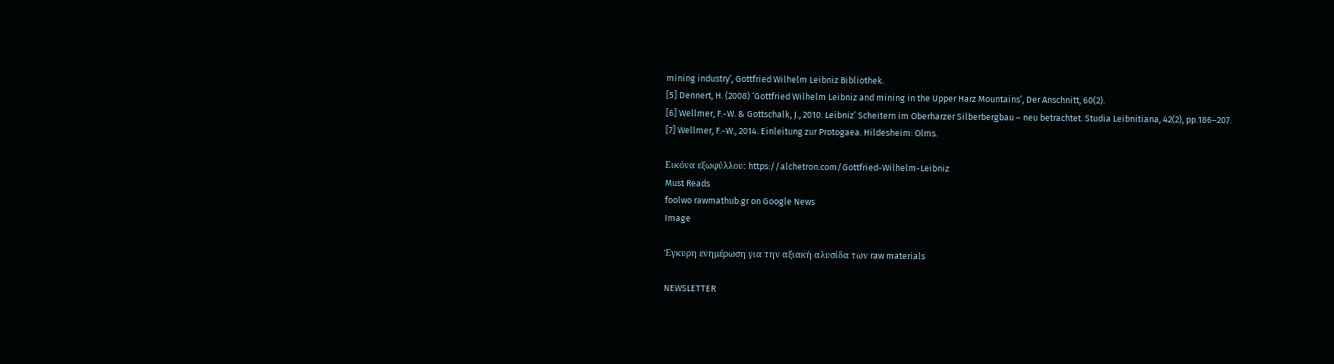mining industry’, Gottfried Wilhelm Leibniz Bibliothek.
[5] Dennert, H. (2008) ‘Gottfried Wilhelm Leibniz and mining in the Upper Harz Mountains’, Der Anschnitt, 60(2).
[6] Wellmer, F.-W. & Gottschalk, J., 2010. Leibniz’ Scheitern im Oberharzer Silberbergbau – neu betrachtet. Studia Leibnitiana, 42(2), pp.186–207.
[7] Wellmer, F.-W., 2014. Einleitung zur Protogaea. Hildesheim: Olms.

Εικόνα εξωφύλλου: https://alchetron.com/Gottfried-Wilhelm-Leibniz
Must Reads
foolwo rawmathub.gr on Google News
Image

Έγκυρη ενημέρωση για την αξιακή αλυσίδα των raw materials

NEWSLETTER